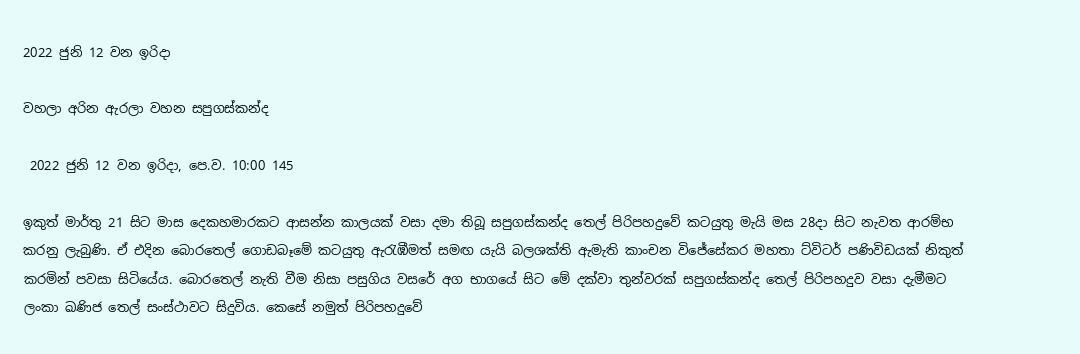2022 ජුනි 12 වන ඉරිදා

වහලා අරින ඇරලා වහන සපුගස්කන්ද

 2022 ජුනි 12 වන ඉරිදා, පෙ.ව. 10:00 145

ඉකුත් මාර්තු 21 සිට මාස දෙකහමාරකට ආසන්න කාලයක් වසා දමා තිබූ සපුගස්කන්ද තෙල් පිරිපහදුවේ කටයුතු මැයි මස 28දා සිට නැවත ආරම්භ කරනු ලැබුණි. ඒ එදින බොරතෙල් ගොඩබෑමේ කටයුතු ඇරැඹීමත් සමඟ යැයි බලශක්ති ඇමැති කාංචන විජේසේකර මහතා ට්විටර් පණිවිඩයක් නිකුත් කරමින් පවසා සිටියේය. බොරතෙල් නැති වීම නිසා පසුගිය වසරේ අග භාගයේ සිට මේ දක්වා තුන්වරක් සපුගස්කන්ද තෙල් පිරිපහදුව වසා දැමීමට ලංකා ඛණිජ තෙල් සංස්ථාවට සිදුවිය. කෙසේ නමුත් පිරිපහදුවේ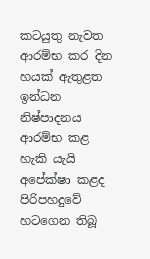කටයුතු නැවත ආරම්භ කර දින හයක් ඇතුළත ඉන්ධන නිෂ්පාදනය ආරම්භ කළ හැකි යැයි අපේක්ෂා කළද පිරිපහදුවේ හටගෙන තිබූ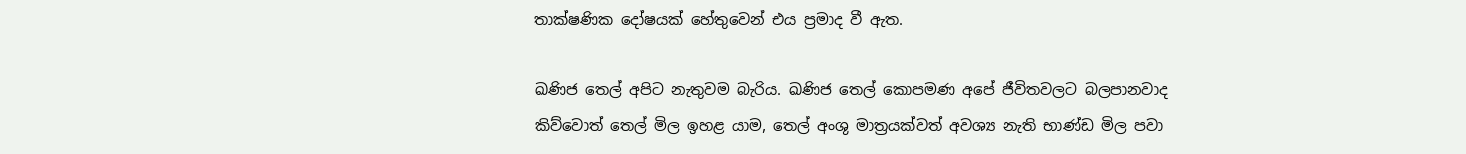තාක්ෂණික දෝෂයක් හේතුවෙන් එය ප්‍රමාද වී ඇත.

ඛණිජ තෙල් අපිට නැතුවම බැරිය. ඛණිජ තෙල් කොපමණ අපේ ජීවිතවලට බලපානවාද කිව්වොත් තෙල් මිල ඉහළ යාම, තෙල් අංශු මාත්‍රයක්වත් අවශ්‍ය නැති භාණ්ඩ මිල පවා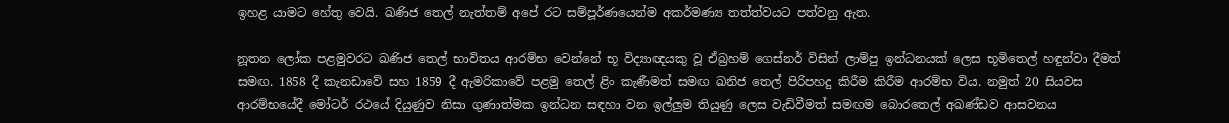ඉහළ යාමට හේතු වෙයි. ඛණිජ තෙල් නැත්තම් අපේ රට සම්පූර්ණයෙන්ම අකර්මණ්‍ය තත්ත්වයට පත්වනු ඇත.

නූතන ලෝක පළමුවරට ඛණිජ තෙල් භාවිතය ආරම්භ වෙන්නේ භූ විද්‍යාඥයකු වූ ඒබ්‍රහම් ගෙස්නර් විසින් ලාම්පු ඉන්ධනයක් ලෙස භූමිතෙල් හඳුන්වා දීමත් සමඟ. 1858 දී කැනඩාවේ සහ 1859 දී ඇමරිකාවේ පළමු තෙල් ළිං කැණීමත් සමඟ ඛනිජ තෙල් පිරිපහදු කිරීම කිරීම ආරම්භ විය. නමුත් 20 සියවස ආරම්භයේදී මෝටර් රථයේ දියුණුව නිසා ගුණාත්මක ඉන්ධන සඳහා වන ඉල්ලුම තියුණු ලෙස වැඩිවීමත් සමඟම බොරතෙල් අඛණ්ඩව ආසවනය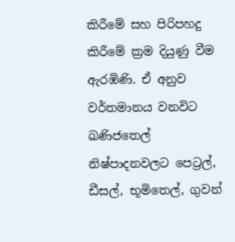කිරීමේ සහ පිරිපහදු කිරීමේ ක්‍රම දියුණු වීම ඇරඹිණි. ඒ අනුව වර්තමානය වනවිට ඛණිජතෙල් නිෂ්පාදනවලට පෙට්‍රල්, ඩීසල්, භූමිතෙල්, ගුවන්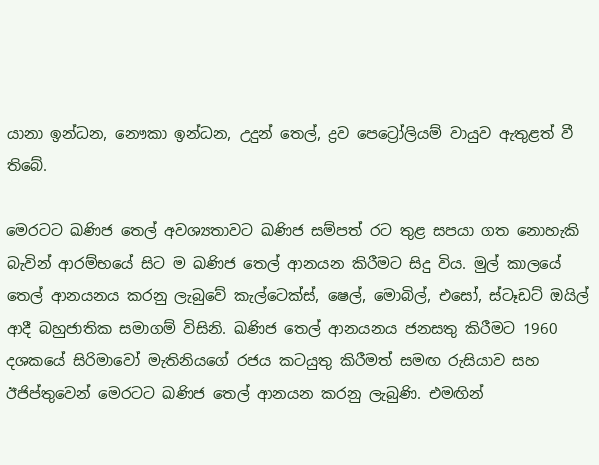යානා ඉන්ධන, නෞකා ඉන්ධන, උදුන් තෙල්, ද්‍රව පෙට්‍රෝලියම් වායුව ඇතුළත් වී තිබේ.

මෙරටට ඛණිජ තෙල් අවශ්‍යතාවට ඛණිජ සම්පත් රට තුළ සපයා ගත නොහැකි බැවින් ආරම්භයේ සිට ම ඛණිජ තෙල් ආනයන කිරීමට සිදු විය. මුල් කාලයේ තෙල් ආනයනය කරනු ලැබුවේ කැල්ටෙක්ස්, ෂෙල්, මොබිල්, එසෝ, ස්ටෑඩට් ඔයිල් ආදී බහුජාතික සමාගම් විසිනි. ඛණිජ තෙල් ආනයනය ජනසතු කිරීමට 1960 දශකයේ සිරිමාවෝ මැතිනියගේ රජය කටයුතු කිරීමත් සමඟ රුසියාව සහ ඊජිප්තුවෙන් මෙරටට ඛණිජ තෙල් ආනයන කරනු ලැබුණි. එමඟින්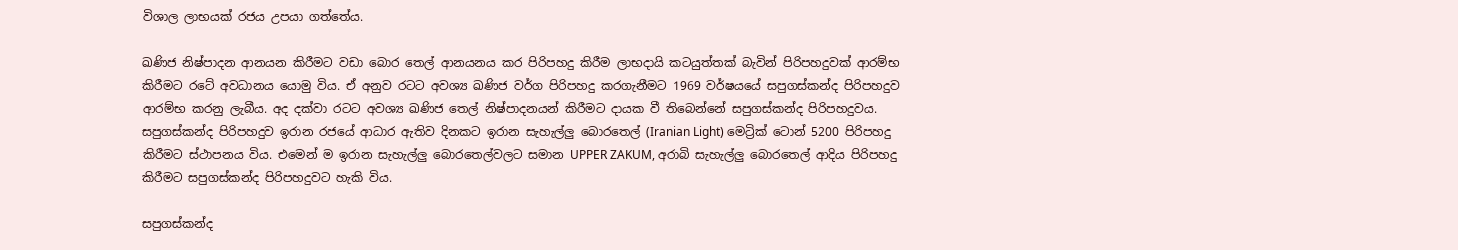විශාල ලාභයක් රජය උපයා ගත්තේය.

ඛණිජ නිෂ්පාදන ආනයන කිරීමට වඩා බොර තෙල් ආනයනය කර පිරිපහදු කිරීම ලාභදායි කටයුත්තක් බැවින් පිරිපහදුවක් ආරම්භ කිරීමට රටේ අවධානය යොමු විය. ඒ අනුව රටට අවශ්‍ය ඛණිජ වර්ග පිරිපහදු කරගැනීමට 1969 වර්ෂයයේ සපුගස්කන්ද පිරිපහදුව ආරම්භ කරනු ලැබීය. අද දක්වා රටට අවශ්‍ය ඛණිජ තෙල් නිෂ්පාදනයන් කිරීමට දායක වී තිබෙන්නේ සපුගස්කන්ද පිරිපහදුවය. සපුගස්කන්ද පිරිපහදුව ඉරාන රජයේ ආධාර ඇතිව දිනකට ඉරාන සැහැල්ලු බොරතෙල් (Iranian Light) මෙට්‍රික් ටොන් 5200 පිරිපහදු කිරීමට ස්ථාපනය විය. එමෙන් ම ඉරාන සැහැල්ලු බොරතෙල්වලට සමාන UPPER ZAKUM, අරාබි සැහැල්ලු බොරතෙල් ආදිය පිරිපහදු කිරීමට සපුගස්කන්ද පිරිපහදුවට හැකි විය.

සපුගස්කන්ද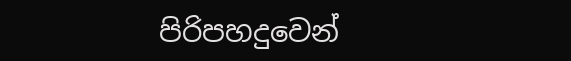පිරිපහදුවෙන්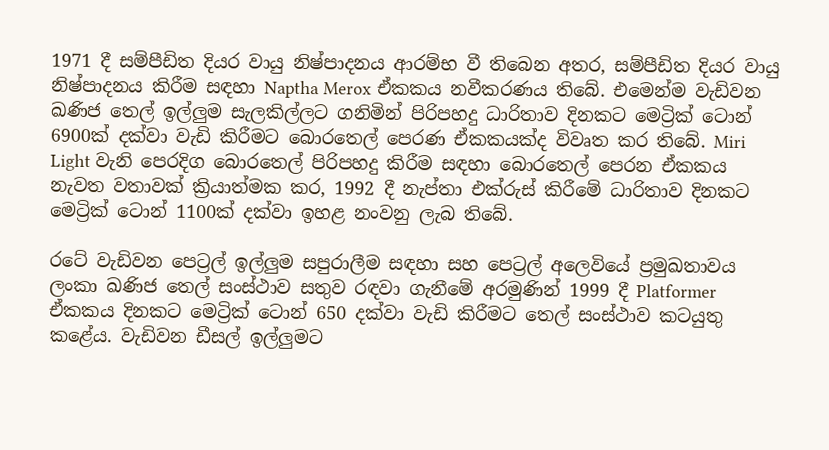1971 දී සම්පීඩිත දියර වායු නිෂ්පාදනය ආරම්භ වී තිබෙන අතර, සම්පීඩිත දියර වායු නිෂ්පාදනය කිරීම සඳහා Naptha Merox ඒකකය නවීකරණය තිබේ. එමෙන්ම වැඩිවන ඛණිජ තෙල් ඉල්ලුම සැලකිල්ලට ගනිමින් පිරිපහදු ධාරිතාව දිනකට මෙට්‍රික් ටොන් 6900ක් දක්වා වැඩි කිරීමට බොරතෙල් පෙරණ ඒකකයක්ද විවෘත කර තිබේ. Miri Light වැනි පෙරදිග බොරතෙල් පිරිපහදු කිරීම සඳහා බොරතෙල් පෙරන ඒකකය නැවත වතාවක් ක්‍රියාත්මක කර, 1992 දී නැප්තා එක්රුස් කිරීමේ ධාරිතාව දිනකට මෙට්‍රික් ටොන් 1100ක් දක්වා ඉහළ නංවනු ලැබ තිබේ.

රටේ වැඩිවන පෙට්‍රල් ඉල්ලුම සපුරාලීම සඳහා සහ පෙට්‍රල් අලෙවියේ ප්‍රමුඛතාවය ලංකා ඛණිජ තෙල් සංස්ථාව සතුව රඳවා ගැනීමේ අරමුණින් 1999 දී Platformer ඒකකය දිනකට මෙට්‍රික් ටොන් 650 දක්වා වැඩි කිරීමට තෙල් සංස්ථාව කටයුතු කළේය. වැඩිවන ඩීසල් ඉල්ලුමට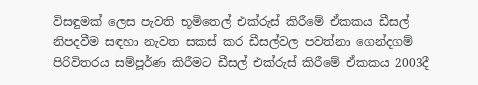විසඳුමක් ලෙස පැවති භූමිතෙල් එක්රුස් කිරීමේ ඒකකය ඩීසල් නිපදවීම සඳහා නැවත සකස් කර ඩීසල්වල පවත්නා ගෙන්දගම් පිරිවිතරය සම්පූර්ණ කිරීමට ඩීසල් එක්රුස් කිරීමේ ඒකකය 2003දී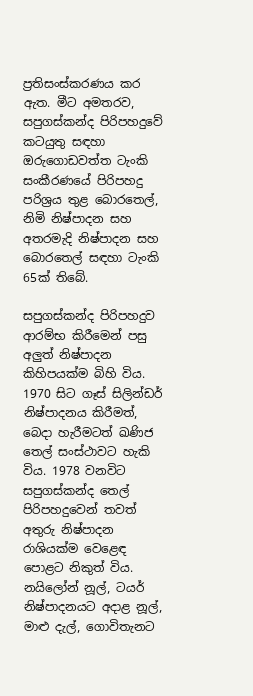ප්‍රතිසංස්කරණය කර ඇත. මීට අමතරව, සපුගස්කන්ද පිරිපහදුවේ කටයුතු සඳහා ඔරුගොඩවත්ත ටැංකි සංකීරණයේ පිරිපහදු පරිශ්‍රය තුළ බොරතෙල්, නිමි නිෂ්පාදන සහ අතරමැදි නිෂ්පාදන සහ බොරතෙල් සඳහා ටැංකි 65ක් තිබේ.

සපුගස්කන්ද පිරිපහදුව ආරම්භ කිරීමෙන් පසු අලුත් නිෂ්පාදන කිහිපයක්ම බිහි විය. 1970 සිට ගෑස් සිලින්ඩර් නිෂ්පාදනය කිරීමත්, බෙදා හැරීමටත් ඛණිජ තෙල් සංස්ථාවට හැකි විය. 1978 වනවිට සපුගස්කන්ද තෙල් පිරිපහදුවෙන් තවත් අතුරු නිෂ්පාදන රාශියක්ම වෙළෙඳ පොළට නිකුත් විය. නයිලෝන් නූල්, ටයර් නිෂ්පාදනයට අදාළ නූල්, මාළු දැල්, ගොවිතැනට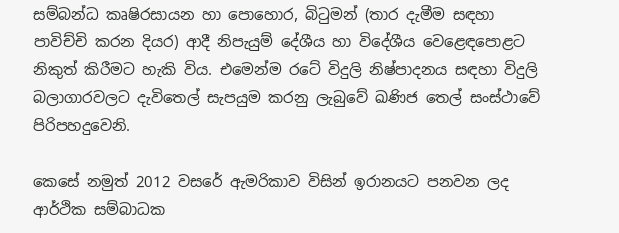සම්බන්ධ කෘෂිරසායන හා පොහොර, බිටුමන් (තාර දැමීම සඳහා පාවිච්චි කරන දියර) ආදී නිපැයුම් දේශීය හා විදේශීය වෙළෙඳපොළට නිකුත් කිරීමට හැකි විය. එමෙන්ම රටේ විදුලි නිෂ්පාදනය සඳහා විදුලි බලාගාරවලට දැවිතෙල් සැපයුම කරනු ලැබුවේ ඛණිජ තෙල් සංස්ථාවේ පිරිපහදුවෙනි.

කෙසේ නමුත් 2012 වසරේ ඇමරිකාව විසින් ඉරානයට පනවන ලද ආර්ථික සම්බාධක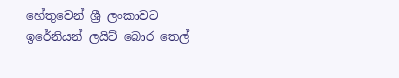හේතුවෙන් ශ්‍රී ලංකාවට ඉරේනියන් ලයිට් බොර තෙල්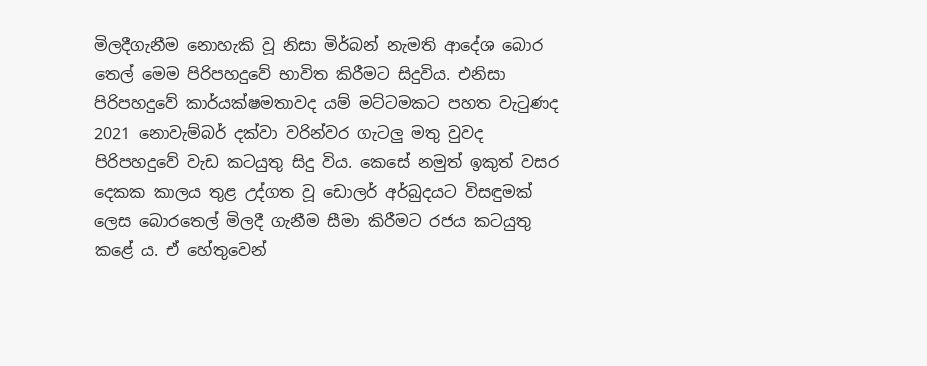මිලදීගැනීම නොහැකි වූ නිසා මිර්බන් නැමති ආදේශ බොර තෙල් මෙම පිරිපහදුවේ භාවිත කිරීමට සිදුවිය. එනිසා පිරිපහදුවේ කාර්යක්ෂමතාවද යම් මට්ටමකට පහත වැටුණද 2021 නොවැම්බර් දක්වා වරින්වර ගැටලු මතු වුවද පිරිපහදුවේ වැඩ කටයුතු සිදු විය. කෙසේ නමුත් ඉකුත් වසර දෙකක කාලය තුළ උද්ගත වූ ඩොලර් අර්බුදයට විසඳුමක් ලෙස බොරතෙල් මිලදී ගැනීම සීමා කිරීමට රජය කටයුතු කළේ ය. ඒ හේතුවෙන්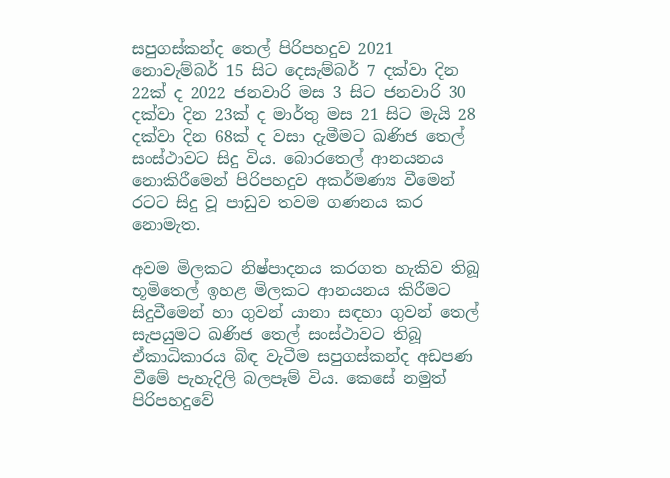සපුගස්කන්ද තෙල් පිරිපහදුව 2021 නොවැම්බර් 15 සිට දෙසැම්බර් 7 දක්වා දින 22ක් ද 2022 ජනවාරි මස 3 සිට ජනවාරි 30 දක්වා දින 23ක් ද මාර්තු මස 21 සිට මැයි 28 දක්වා දින 68ක් ද වසා දැමීමට ඛණිජ තෙල් සංස්ථාවට සිදු විය. බොරතෙල් ආනයනය නොකිරීමෙන් පිරිපහදුව අකර්මණ්‍ය වීමෙන් රටට සිදු වූ පාඩුව තවම ගණනය කර නොමැත.

අවම මිලකට නිෂ්පාදනය කරගත හැකිව තිබූ භූමිතෙල් ඉහළ මිලකට ආනයනය කිරීමට සිදුවීමෙන් හා ගුවන් යානා සඳහා ගුවන් තෙල් සැපයුමට ඛණිජ තෙල් සංස්ථාවට තිබූ ඒකාධිකාරය බිඳ වැටීම සපුගස්කන්ද අඩපණ වීමේ පැහැදිලි බලපෑම් විය. කෙසේ නමුත් පිරිපහදුවේ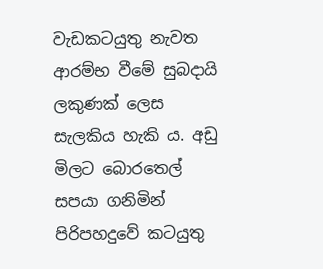වැඩකටයුතු නැවත ආරම්භ වීමේ සුබදායි ලකුණක් ලෙස සැලකිය හැකි ය. අඩු මිලට බොරතෙල් සපයා ගනිමින් පිරිපහදුවේ කටයුතු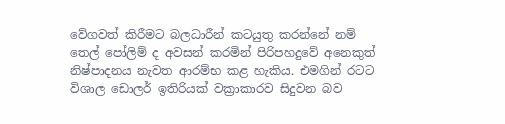වේගවත් කිරීමට බලධාරීන් කටයුතු කරන්නේ නම් තෙල් පෝලිම් ද අවසන් කරමින් පිරිපහදුවේ අනෙකුත් නිෂ්පාදනය නැවත ආරම්භ කළ හැකිය. එමගින් රටට විශාල ඩොලර් ඉතිරියක් වක්‍රාකාරව සිදුවන බව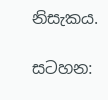නිසැකය.

සටහන: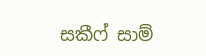සකීෆ් සාම්